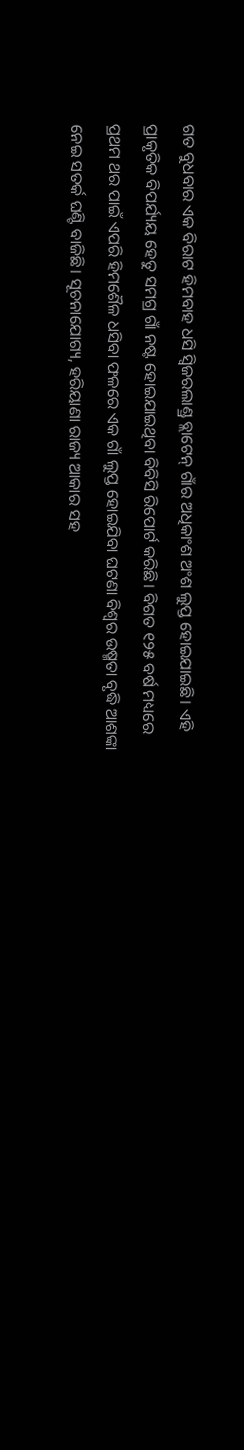ଗତ ବୁଧବାର ଏକ ବିରାଟ ହିମବାହ ଧସି ସ୍ୱିଜରଲାଣ୍ଡ୍ର ବ୍ଲାଟେନ୍ ଗାଁର ଅଧିକାଂଶ ଅଂଶ ଲୁପ୍ତ ହୋଇଯାଇଛି। ଏହି ପ୍ରାକୃତିକ ବିପର୍ଯ୍ୟୟ ହେତୁ ସମଗ୍ର ଗାଁ ନଷ୍ଟ ହୋଇଯାଇଥିବା ବିବିସି ରିପୋର୍ଟ କରିଛି। ବିଗତ ୧୨୫ ବର୍ଷ ମଧ୍ୟରେ ପ୍ରଥମ ଥର ପାଇଁ ଏପରି ହିମଶୈଳ ଧସିବା ଫଳରେ ଏକ ଗାଁ ଲୁପ୍ତ ହୋଇଯିବା ଘଟଣା ବିଶ୍ୱର ଉଷ୍ମତା ବୃଦ୍ଧି ଆଶଙ୍କା ନେଇ ସତର୍କ ଘଣ୍ଟି ବାଜିଛି। ସୂଚନାଯୋଗ୍ୟ, ହରିୟାଣା ରାଜ୍ୟ ଆକାର ସହ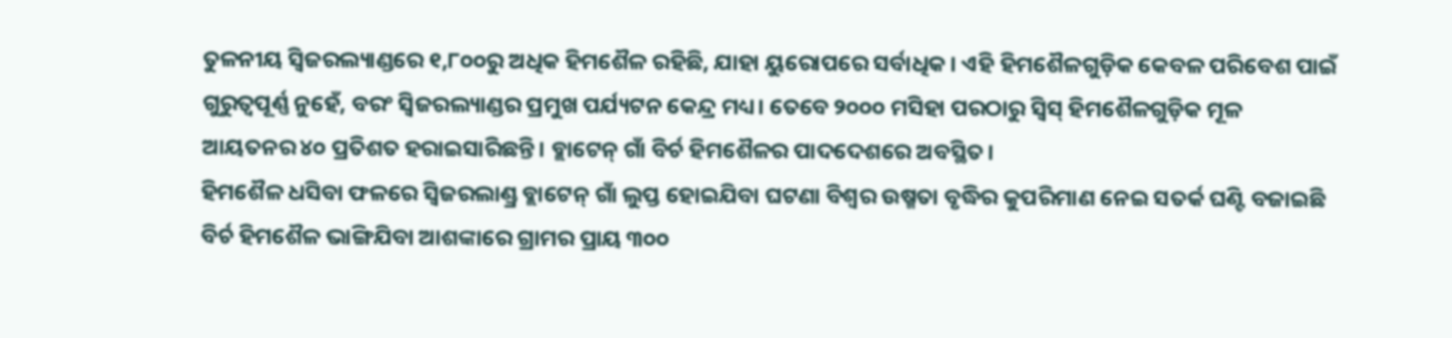ତୁଳନୀୟ ସ୍ୱିଜରଲ୍ୟାଣ୍ଡରେ ୧,୮୦୦ରୁ ଅଧିକ ହିମଶୈଳ ରହିଛି, ଯାହା ୟୁରୋପରେ ସର୍ବାଧିକ। ଏହି ହିମଶୈଳଗୁଡ଼ିକ କେବଳ ପରିବେଶ ପାଇଁ ଗୁରୁତ୍ୱପୂର୍ଣ୍ଣ ନୁହେଁ, ବରଂ ସ୍ୱିଜରଲ୍ୟାଣ୍ଡର ପ୍ରମୁଖ ପର୍ଯ୍ୟଟନ କେନ୍ଦ୍ର ମଧ୍ୟ। ତେବେ ୨୦୦୦ ମସିହା ପରଠାରୁ ସ୍ୱିସ୍ ହିମଶୈଳଗୁଡ଼ିକ ମୂଳ ଆୟତନର ୪୦ ପ୍ରତିଶତ ହରାଇସାରିଛନ୍ତି। ବ୍ଲାଟେନ୍ ଗାଁ ବିର୍ଚ ହିମଶୈଳର ପାଦଦେଶରେ ଅବସ୍ଥିତ।
ହିମଶୈଳ ଧସିବା ଫଳରେ ସ୍ୱିଜରଲାଣ୍ଡ୍ର ବ୍ଲାଟେନ୍ ଗାଁ ଲୁପ୍ତ ହୋଇଯିବା ଘଟଣା ବିଶ୍ୱର ଉଷ୍ମତା ବୃଦ୍ଧିର କୁପରିମାଣ ନେଇ ସତର୍କ ଘଣ୍ଟି ବଜାଇଛି
ବିର୍ଚ ହିମଶୈଳ ଭାଙ୍ଗିଯିବା ଆଶଙ୍କାରେ ଗ୍ରାମର ପ୍ରାୟ ୩୦୦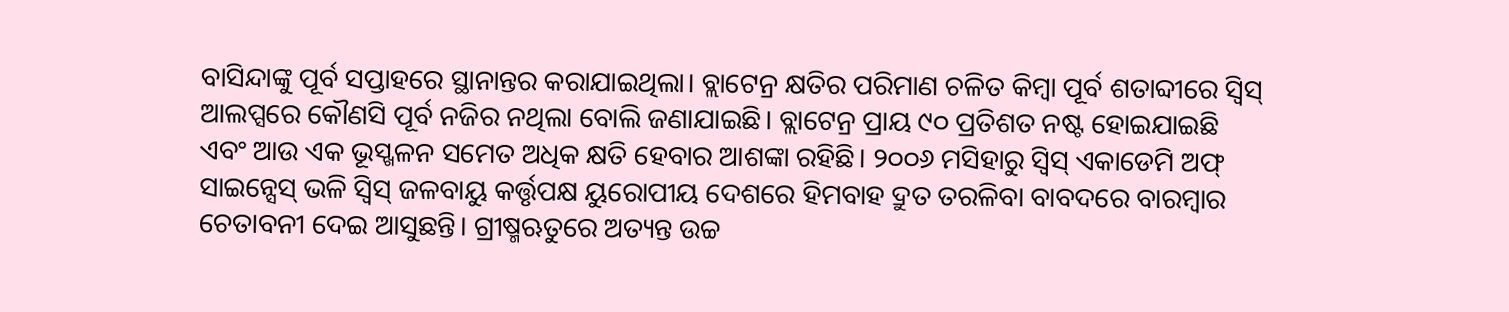ବାସିନ୍ଦାଙ୍କୁ ପୂର୍ବ ସପ୍ତାହରେ ସ୍ଥାନାନ୍ତର କରାଯାଇଥିଲା। ବ୍ଲାଟେନ୍ର କ୍ଷତିର ପରିମାଣ ଚଳିତ କିମ୍ବା ପୂର୍ବ ଶତାବ୍ଦୀରେ ସ୍ୱିସ୍ ଆଲପ୍ସରେ କୌଣସି ପୂର୍ବ ନଜିର ନଥିଲା ବୋଲି ଜଣାଯାଇଛି। ବ୍ଲାଟେନ୍ର ପ୍ରାୟ ୯୦ ପ୍ରତିଶତ ନଷ୍ଟ ହୋଇଯାଇଛି ଏବଂ ଆଉ ଏକ ଭୂସ୍ଖଳନ ସମେତ ଅଧିକ କ୍ଷତି ହେବାର ଆଶଙ୍କା ରହିଛି। ୨୦୦୬ ମସିହାରୁ ସ୍ୱିସ୍ ଏକାଡେମି ଅଫ୍ ସାଇନ୍ସେସ୍ ଭଳି ସ୍ୱିସ୍ ଜଳବାୟୁ କର୍ତ୍ତୃପକ୍ଷ ୟୁରୋପୀୟ ଦେଶରେ ହିମବାହ ଦ୍ରୁତ ତରଳିବା ବାବଦରେ ବାରମ୍ବାର ଚେତାବନୀ ଦେଇ ଆସୁଛନ୍ତି। ଗ୍ରୀଷ୍ମଋତୁରେ ଅତ୍ୟନ୍ତ ଉଚ୍ଚ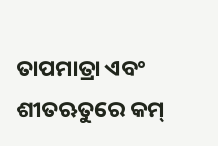ତାପମାତ୍ରା ଏବଂ ଶୀତଋତୁରେ କମ୍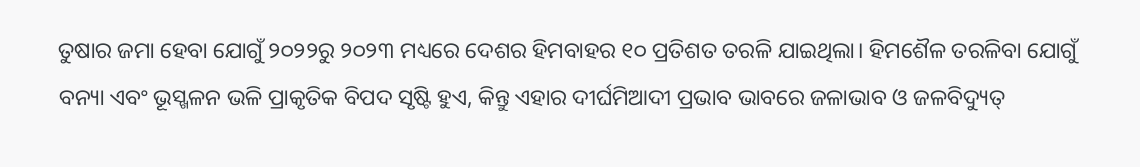ତୁଷାର ଜମା ହେବା ଯୋଗୁଁ ୨୦୨୨ରୁ ୨୦୨୩ ମଧ୍ୟରେ ଦେଶର ହିମବାହର ୧୦ ପ୍ରତିଶତ ତରଳି ଯାଇଥିଲା। ହିମଶୈଳ ତରଳିବା ଯୋଗୁଁ ବନ୍ୟା ଏବଂ ଭୂସ୍ଖଳନ ଭଳି ପ୍ରାକୃତିକ ବିପଦ ସୃଷ୍ଟି ହୁଏ, କିନ୍ତୁ ଏହାର ଦୀର୍ଘମିଆଦୀ ପ୍ରଭାବ ଭାବରେ ଜଳାଭାବ ଓ ଜଳବିଦ୍ୟୁତ୍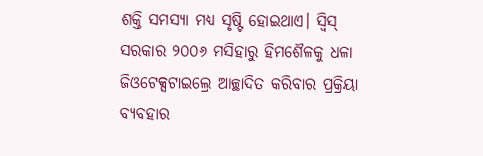ଶକ୍ତି ସମସ୍ୟା ମଧ୍ୟ ସୃଷ୍ଟି ହୋଇଥାଏ। ସ୍ୱିସ୍ ସରକାର ୨୦୦୬ ମସିହାରୁ ହିମଶୈଳକୁ ଧଳା ଜିଓଟେକ୍ସଟାଇଲ୍ରେ ଆଚ୍ଛାଦିତ କରିବାର ପ୍ରକ୍ରିୟା ବ୍ୟବହାର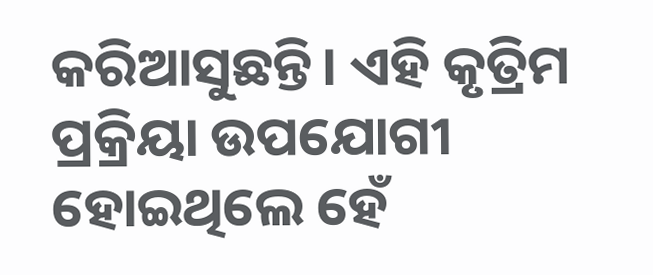କରିଆସୁଛନ୍ତି। ଏହି କୃତ୍ରିମ ପ୍ରକ୍ରିୟା ଉପଯୋଗୀ ହୋଇଥିଲେ ହେଁ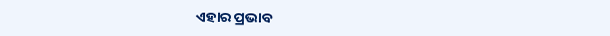ଏହାର ପ୍ରଭାବ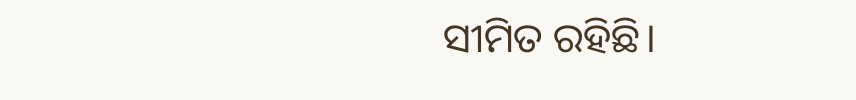ସୀମିତ ରହିଛି।